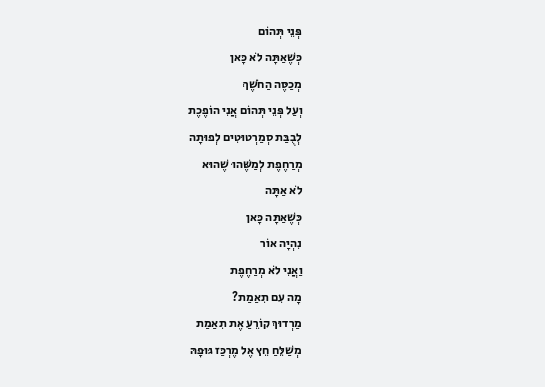פְּנֵי תְּהוֹם
כְּשֶׁאַתָּה לֹא כָּאן
מְכַסֶּה הַחֹשֶׁךְ
וְעַל פְּנֵי תְּהוֹם אֲנִי הוֹפֶכֶת
לְבֻבַּת סְמַרְטוּטִים לְפוּתָה
מְרַחֶפֶת לְמַשֶּׁהוּ שֶׁהוּא
לֹא אַתָּה
כְּשֶׁאַתָּה כָּאן
נִהְיָה אוֹר
וַאֲנִי לֹא מְרַחֶפֶת
מָה עִם תִאַמַת?
מַרְדוּךְ קוֹרֵעַ אֶת תִאַמַת
מְשַׁלֵּחַ חֵץ אֶל מֶרְכַּז גּוּפָהּ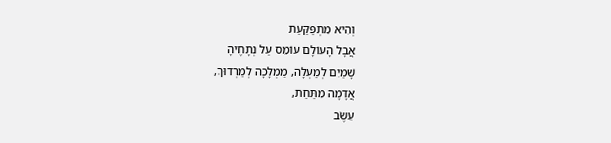וְהִיא מִתְפַּקַּעַת
אֲבָל הָעוֹלָם עוֹמֵס עַל נְתָחֶיהָ
שָׁמַיִם לְמַעְלָה, מַמְלָכָה לְמַרְדוּךְ,
אֲדָמָה מִתַּחַת,
עֵשֶׂב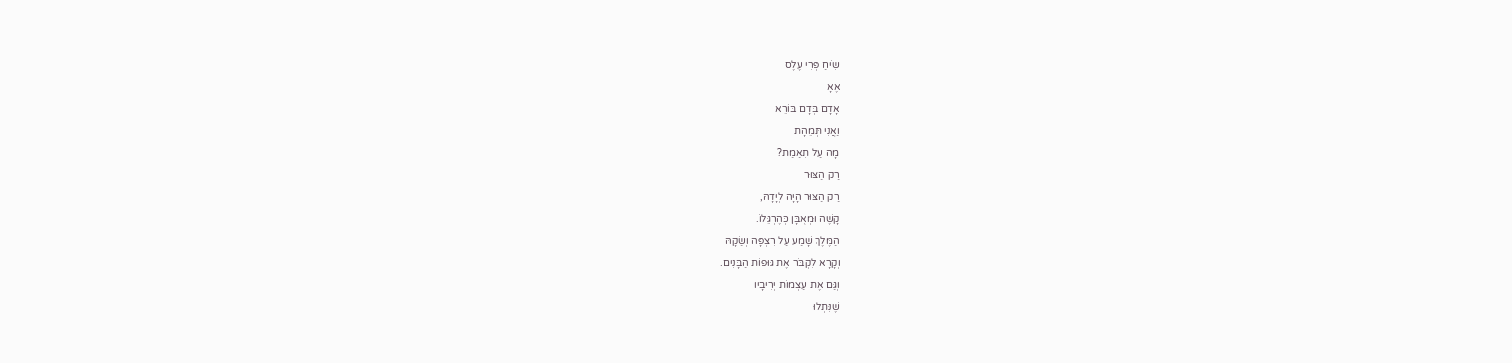שִֹיחַ פְּרִי עֶלֶס
אֶאָ
אָדָם בְּדָם בּוֹרֵא
וַאֲנִי תְּמֵהָת
מָה עַל תִאַמַת?
רַק הַצּוּר
רַק הַצּוּר הָיָה לְיָדָהּ,
קָשֶׁה וּמְאֻבָּן כְּהֶרְגֵּלוֹ.
הַמֶּלֶךְ שָׁמַע עַל רִצְפָּה וְשַׂקָהּ
וְקָרָא לִקְבֹּר אֶת גּוּפוֹת הַבָּנִים.
וְגַּם אֶת עַצְמוֹת יְרִיבָיו
שֶׁנִּתְלוּ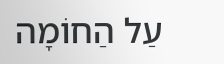עַל הַחוֹמָה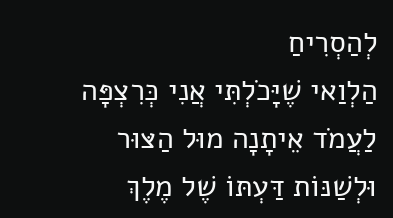לְהַסְרִיחַ
הַלְוַאי שֶׁיָּכֹלְתִּי אֲנִי כְּרִצְפָּה
לַעֲמֹד אֵיתָנָה מוּל הַצּוּר
וּלְשַׁנּוֹת דַּעְתּוֹ שֶׁל מֶלֶךְ